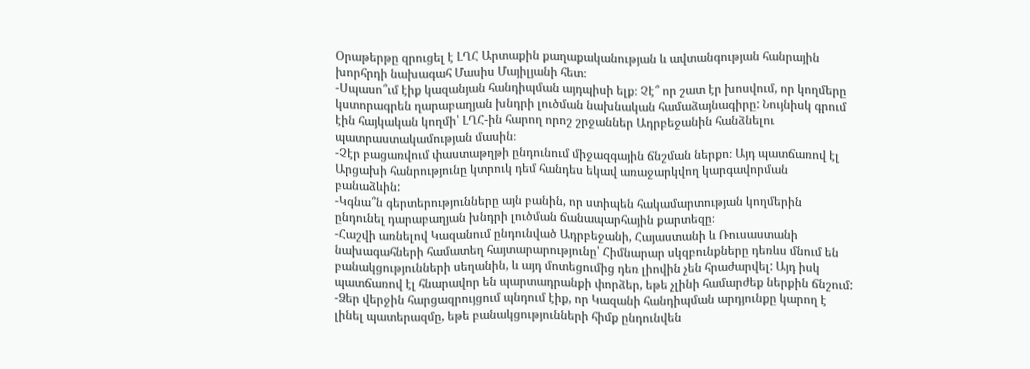Օրաթերթը զրուցել է ԼՂՀ Արտաքին քաղաքականության և ավտանգության հանրային խորհրդի նախագահ Մասիս Մայիլյանի հետ։
-Սպասո՞ւմ էիք կազանյան հանդիպման այդպիսի ելք։ Չէ՞ որ շատ էր խոսվում, որ կողմերը կստորագրեն ղարաբաղյան խնդրի լուծման նախնական համաձայնագիրը: Նույնիսկ գրում էին հայկական կողմի՝ ԼՂՀ-ին հարող որոշ շրջաններ Ադրբեջանին հանձնելու պատրաստակամության մասին։
-Չէր բացառվում փաստաթղթի ընդունում միջազգային ճնշման ներքո։ Այդ պատճառով էլ Արցախի հանրությունը կտրուկ դեմ հանդես եկավ առաջարկվող կարգավորման բանաձևին:
-Կգնա՞ն գերտերությունները այն բանին, որ ստիպեն հակամարտության կողմերին ընդունել դարաբաղյան խնդրի լուծման ճանապարհային քարտեզը։
-Հաշվի առնելով Կազանում ընդունված Ադրբեջանի, Հայաստանի և Ռուսաստանի նախագահների համատեղ հայտարարությունը՝ Հիմնարար սկզբունքները դեռևս մնում են բանակցությունների սեղանին, և այդ մոտեցումից դեռ լիովին չեն հրաժարվել: Այդ իսկ պատճառով էլ հնարավոր են պարտադրանքի փորձեր, եթե չլինի համարժեք ներքին ճնշում:
-Ձեր վերջին հարցազրույցում պնդում էիք, որ Կազանի հանդիպման արդյունքը կարող է լինել պատերազմը, եթե բանակցությունների հիմք ընդունվեն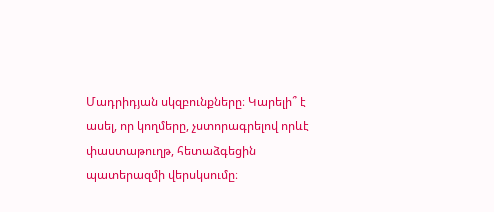Մադրիդյան սկզբունքները։ Կարելի՞ է ասել, որ կողմերը, չստորագրելով որևէ փաստաթուղթ, հետաձգեցին պատերազմի վերսկսումը։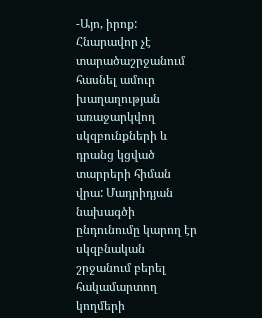-Այո, իրոք: Հնարավոր չէ տարածաշրջանում հասնել ամուր խաղաղության առաջարկվող սկզբունքների և դրանց կցված տարրերի հիման վրա: Մադրիդյան նախագծի ընդունումը կարող էր սկզբնական շրջանում բերել հակամարտող կողմերի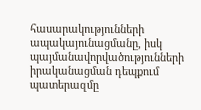հասարակությունների ապակայունացմանը, իսկ պայմանավորվածությունների իրականացման դեպքում պատերազմը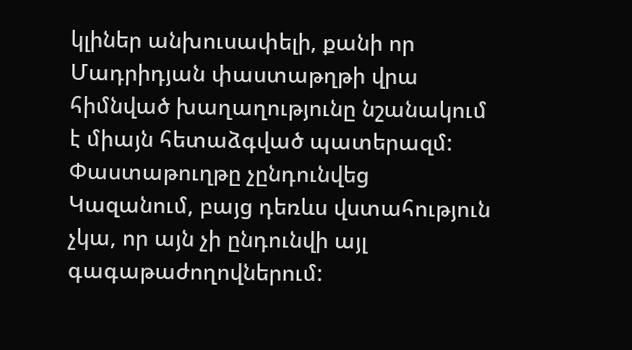կլիներ անխուսափելի, քանի որ Մադրիդյան փաստաթղթի վրա հիմնված խաղաղությունը նշանակում է միայն հետաձգված պատերազմ: Փաստաթուղթը չընդունվեց Կազանում, բայց դեռևս վստահություն չկա, որ այն չի ընդունվի այլ գագաթաժողովներում: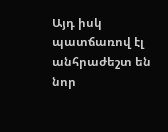Այդ իսկ պատճառով էլ անհրաժեշտ են նոր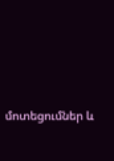մոտեցումներ և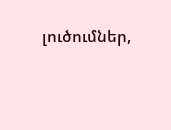լուծումներ,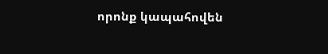որոնք կապահովեն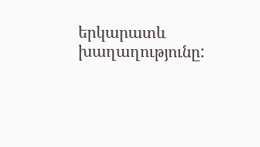երկարատև խաղաղությունը: